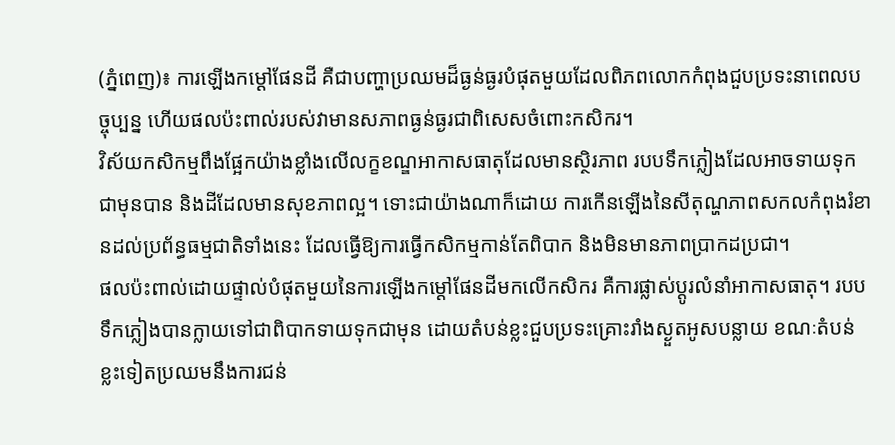(ភ្នំពេញ)៖ ការឡើងកម្ដៅផែនដី គឺជាបញ្ហាប្រឈមដ៏ធ្ងន់ធ្ងរបំផុតមួយដែលពិភពលោកកំពុងជួបប្រទះនាពេលបច្ចុប្បន្ន ហើយផលប៉ះពាល់របស់វាមានសភាពធ្ងន់ធ្ងរជាពិសេសចំពោះកសិករ។
វិស័យកសិកម្មពឹងផ្អែកយ៉ាងខ្លាំងលើលក្ខខណ្ឌអាកាសធាតុដែលមានស្ថិរភាព របបទឹកភ្លៀងដែលអាចទាយទុកជាមុនបាន និងដីដែលមានសុខភាពល្អ។ ទោះជាយ៉ាងណាក៏ដោយ ការកើនឡើងនៃសីតុណ្ហភាពសកលកំពុងរំខានដល់ប្រព័ន្ធធម្មជាតិទាំងនេះ ដែលធ្វើឱ្យការធ្វើកសិកម្មកាន់តែពិបាក និងមិនមានភាពប្រាកដប្រជា។
ផលប៉ះពាល់ដោយផ្ទាល់បំផុតមួយនៃការឡើងកម្ដៅផែនដីមកលើកសិករ គឺការផ្លាស់ប្តូរលំនាំអាកាសធាតុ។ របបទឹកភ្លៀងបានក្លាយទៅជាពិបាកទាយទុកជាមុន ដោយតំបន់ខ្លះជួបប្រទះគ្រោះរាំងស្ងួតអូសបន្លាយ ខណៈតំបន់ខ្លះទៀតប្រឈមនឹងការជន់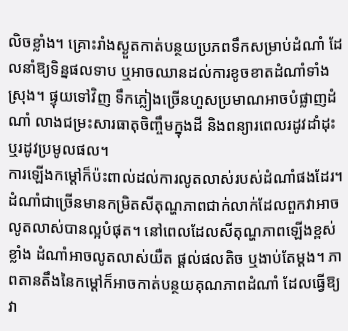លិចខ្លាំង។ គ្រោះរាំងស្ងួតកាត់បន្ថយប្រភពទឹកសម្រាប់ដំណាំ ដែលនាំឱ្យទិន្នផលទាប ឬអាចឈានដល់ការខូចខាតដំណាំទាំងស្រុង។ ផ្ទុយទៅវិញ ទឹកភ្លៀងច្រើនហួសប្រមាណអាចបំផ្លាញដំណាំ លាងជម្រះសារធាតុចិញ្ចឹមក្នុងដី និងពន្យារពេលរដូវដាំដុះ ឬរដូវប្រមូលផល។
ការឡើងកម្ដៅក៏ប៉ះពាល់ដល់ការលូតលាស់របស់ដំណាំផងដែរ។ ដំណាំជាច្រើនមានកម្រិតសីតុណ្ហភាពជាក់លាក់ដែលពួកវាអាចលូតលាស់បានល្អបំផុត។ នៅពេលដែលសីតុណ្ហភាពឡើងខ្ពស់ខ្លាំង ដំណាំអាចលូតលាស់យឺត ផ្ដល់ផលតិច ឬងាប់តែម្ដង។ ភាពតានតឹងនៃកម្ដៅក៏អាចកាត់បន្ថយគុណភាពដំណាំ ដែលធ្វើឱ្យវា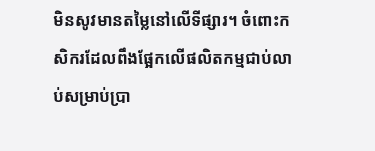មិនសូវមានតម្លៃនៅលើទីផ្សារ។ ចំពោះកសិករដែលពឹងផ្អែកលើផលិតកម្មជាប់លាប់សម្រាប់ប្រា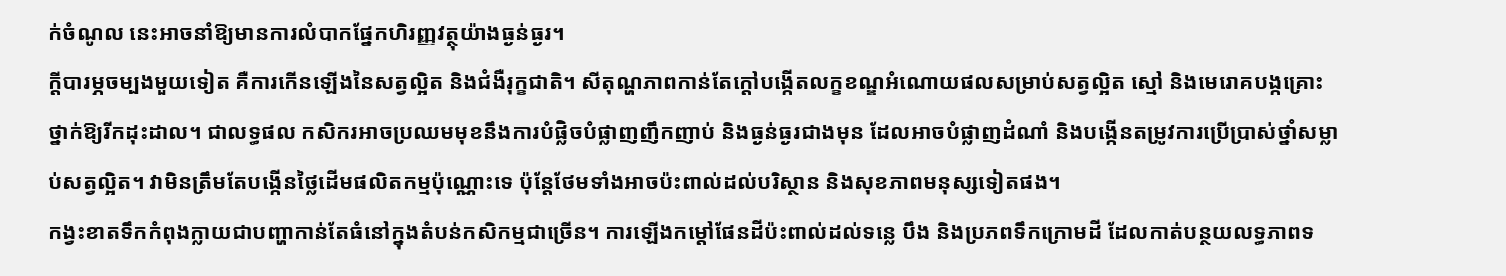ក់ចំណូល នេះអាចនាំឱ្យមានការលំបាកផ្នែកហិរញ្ញវត្ថុយ៉ាងធ្ងន់ធ្ងរ។
ក្តីបារម្ភចម្បងមួយទៀត គឺការកើនឡើងនៃសត្វល្អិត និងជំងឺរុក្ខជាតិ។ សីតុណ្ហភាពកាន់តែក្តៅបង្កើតលក្ខខណ្ឌអំណោយផលសម្រាប់សត្វល្អិត ស្មៅ និងមេរោគបង្កគ្រោះថ្នាក់ឱ្យរីកដុះដាល។ ជាលទ្ធផល កសិករអាចប្រឈមមុខនឹងការបំផ្លិចបំផ្លាញញឹកញាប់ និងធ្ងន់ធ្ងរជាងមុន ដែលអាចបំផ្លាញដំណាំ និងបង្កើនតម្រូវការប្រើប្រាស់ថ្នាំសម្លាប់សត្វល្អិត។ វាមិនត្រឹមតែបង្កើនថ្លៃដើមផលិតកម្មប៉ុណ្ណោះទេ ប៉ុន្តែថែមទាំងអាចប៉ះពាល់ដល់បរិស្ថាន និងសុខភាពមនុស្សទៀតផង។
កង្វះខាតទឹកកំពុងក្លាយជាបញ្ហាកាន់តែធំនៅក្នុងតំបន់កសិកម្មជាច្រើន។ ការឡើងកម្ដៅផែនដីប៉ះពាល់ដល់ទន្លេ បឹង និងប្រភពទឹកក្រោមដី ដែលកាត់បន្ថយលទ្ធភាពទ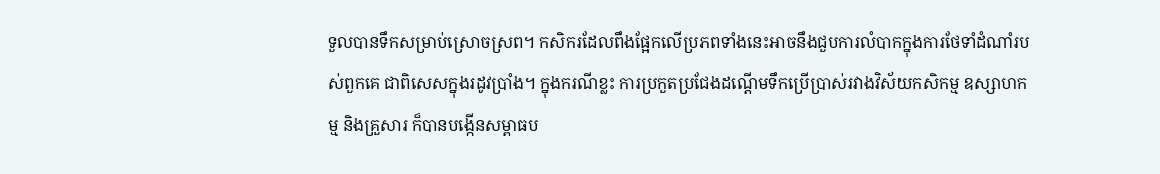ទួលបានទឹកសម្រាប់ស្រោចស្រព។ កសិករដែលពឹងផ្អែកលើប្រភពទាំងនេះអាចនឹងជួបការលំបាកក្នុងការថែទាំដំណាំរបស់ពួកគេ ជាពិសេសក្នុងរដូវប្រាំង។ ក្នុងករណីខ្លះ ការប្រកួតប្រជែងដណ្ដើមទឹកប្រើប្រាស់រវាងវិស័យកសិកម្ម ឧស្សាហកម្ម និងគ្រួសារ ក៏បានបង្កើនសម្ពាធប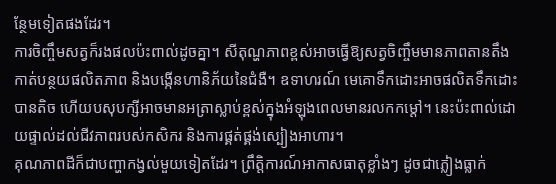ន្ថែមទៀតផងដែរ។
ការចិញ្ចឹមសត្វក៏រងផលប៉ះពាល់ដូចគ្នា។ សីតុណ្ហភាពខ្ពស់អាចធ្វើឱ្យសត្វចិញ្ចឹមមានភាពតានតឹង កាត់បន្ថយផលិតភាព និងបង្កើនហានិភ័យនៃជំងឺ។ ឧទាហរណ៍ មេគោទឹកដោះអាចផលិតទឹកដោះបានតិច ហើយបសុបក្សីអាចមានអត្រាស្លាប់ខ្ពស់ក្នុងអំឡុងពេលមានរលកកម្ដៅ។ នេះប៉ះពាល់ដោយផ្ទាល់ដល់ជីវភាពរបស់កសិករ និងការផ្គត់ផ្គង់ស្បៀងអាហារ។
គុណភាពដីក៏ជាបញ្ហាកង្វល់មួយទៀតដែរ។ ព្រឹត្តិការណ៍អាកាសធាតុខ្លាំងៗ ដូចជាភ្លៀងធ្លាក់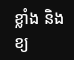ខ្លាំង និងខ្យ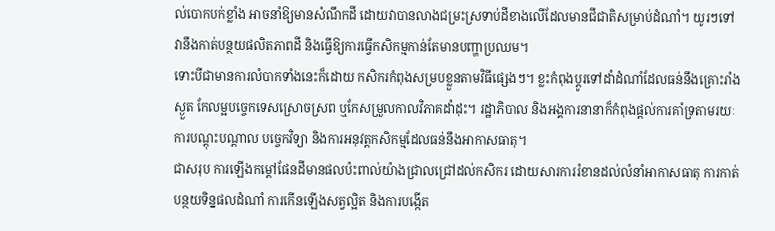ល់បោកបក់ខ្លាំង អាចនាំឱ្យមានសំណឹកដី ដោយវាបានលាងជម្រះស្រទាប់ដីខាងលើដែលមានជីជាតិសម្រាប់ដំណាំ។ យូរៗទៅ វានឹងកាត់បន្ថយផលិតភាពដី និងធ្វើឱ្យការធ្វើកសិកម្មកាន់តែមានបញ្ហាប្រឈម។
ទោះបីជាមានការលំបាកទាំងនេះក៏ដោយ កសិករកំពុងសម្របខ្លួនតាមវិធីផ្សេងៗ។ ខ្លះកំពុងប្តូរទៅដាំដំណាំដែលធន់នឹងគ្រោះរាំងស្ងួត កែលម្អបច្ចេកទេសស្រោចស្រព ឬកែសម្រួលកាលវិភាគដាំដុះ។ រដ្ឋាភិបាល និងអង្គការនានាក៏កំពុងផ្តល់ការគាំទ្រតាមរយៈការបណ្តុះបណ្តាល បច្ចេកវិទ្យា និងការអនុវត្តកសិកម្មដែលធន់នឹងអាកាសធាតុ។
ជាសរុប ការឡើងកម្ដៅផែនដីមានផលប៉ះពាល់យ៉ាងជ្រាលជ្រៅដល់កសិករ ដោយសារការរំខានដល់លំនាំអាកាសធាតុ ការកាត់បន្ថយទិន្នផលដំណាំ ការកើនឡើងសត្វល្អិត និងការបង្កើត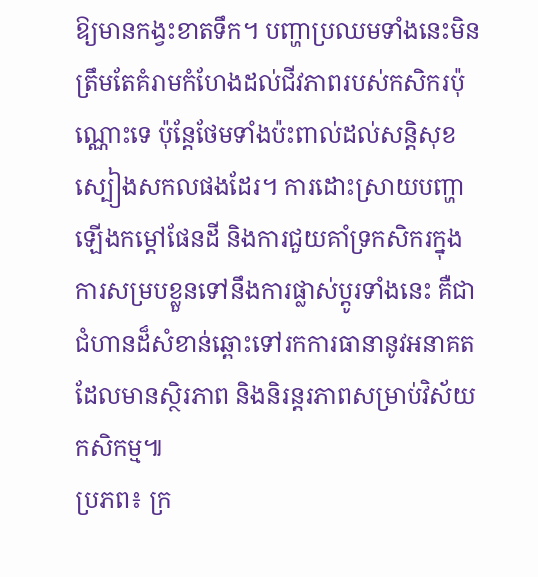ឱ្យមានកង្វះខាតទឹក។ បញ្ហាប្រឈមទាំងនេះមិនត្រឹមតែគំរាមកំហែងដល់ជីវភាពរបស់កសិករប៉ុណ្ណោះទេ ប៉ុន្តែថែមទាំងប៉ះពាល់ដល់សន្តិសុខស្បៀងសកលផងដែរ។ ការដោះស្រាយបញ្ហាឡើងកម្ដៅផែនដី និងការជួយគាំទ្រកសិករក្នុងការសម្របខ្លួនទៅនឹងការផ្លាស់ប្តូរទាំងនេះ គឺជាជំហានដ៏សំខាន់ឆ្ពោះទៅរកការធានានូវអនាគតដែលមានស្ថិរភាព និងនិរន្តរភាពសម្រាប់វិស័យកសិកម្ម៕
ប្រភព៖ ក្រ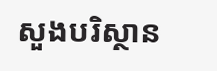សួងបរិស្ថាន